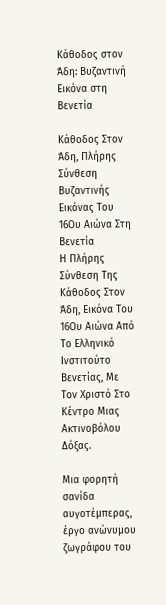Κάθοδος στον Άδη: Βυζαντινή Εικόνα στη Βενετία

Κάθοδος Στον Άδη, Πλήρης Σύνθεση Βυζαντινής Εικόνας Του 16Ου Αιώνα Στη Βενετία
Η Πλήρης Σύνθεση Της Κάθοδος Στον Άδη, Εικόνα Του 16Ου Αιώνα Από Το Ελληνικό Ινστιτούτο Βενετίας, Με Τον Χριστό Στο Κέντρο Μιας Ακτινοβόλου Δόξας.

Μια φορητή σανίδα αυγοτέμπερας, έργο ανώνυμου ζωγράφου του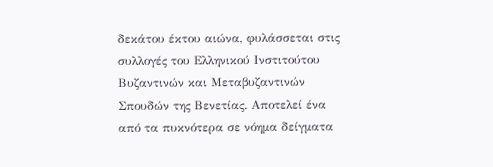δεκάτου έκτου αιώνα, φυλάσσεται στις συλλογές του Ελληνικού Ινστιτούτου Βυζαντινών και Μεταβυζαντινών Σπουδών της Βενετίας. Αποτελεί ένα από τα πυκνότερα σε νόημα δείγματα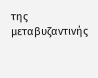της μεταβυζαντινής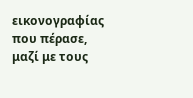εικονογραφίας που πέρασε, μαζί με τους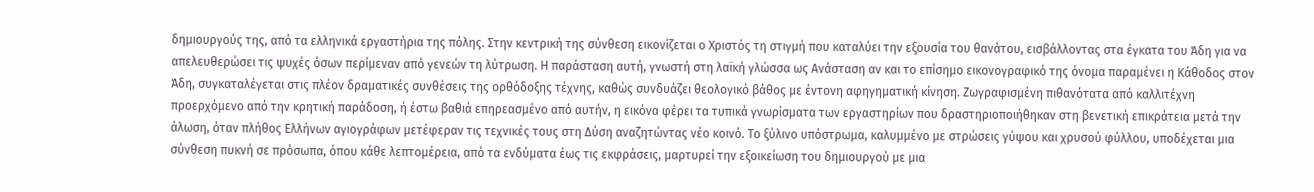δημιουργούς της, από τα ελληνικά εργαστήρια της πόλης. Στην κεντρική της σύνθεση εικονίζεται ο Χριστός τη στιγμή που καταλύει την εξουσία του θανάτου, εισβάλλοντας στα έγκατα του Άδη για να απελευθερώσει τις ψυχές όσων περίμεναν από γενεών τη λύτρωση. Η παράσταση αυτή, γνωστή στη λαϊκή γλώσσα ως Ανάσταση αν και το επίσημο εικονογραφικό της όνομα παραμένει η Κάθοδος στον Άδη, συγκαταλέγεται στις πλέον δραματικές συνθέσεις της ορθόδοξης τέχνης, καθώς συνδυάζει θεολογικό βάθος με έντονη αφηγηματική κίνηση. Ζωγραφισμένη πιθανότατα από καλλιτέχνη προερχόμενο από την κρητική παράδοση, ή έστω βαθιά επηρεασμένο από αυτήν, η εικόνα φέρει τα τυπικά γνωρίσματα των εργαστηρίων που δραστηριοποιήθηκαν στη βενετική επικράτεια μετά την άλωση, όταν πλήθος Ελλήνων αγιογράφων μετέφεραν τις τεχνικές τους στη Δύση αναζητώντας νέο κοινό. Το ξύλινο υπόστρωμα, καλυμμένο με στρώσεις γύψου και χρυσού φύλλου, υποδέχεται μια σύνθεση πυκνή σε πρόσωπα, όπου κάθε λεπτομέρεια, από τα ενδύματα έως τις εκφράσεις, μαρτυρεί την εξοικείωση του δημιουργού με μια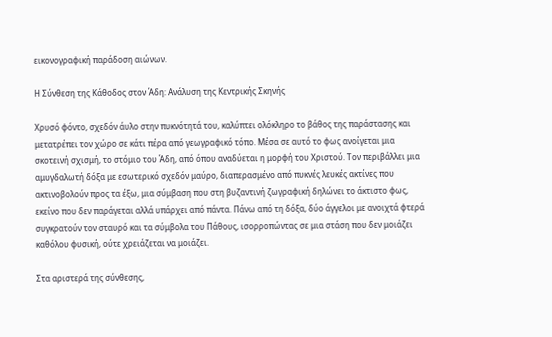εικονογραφική παράδοση αιώνων.

Η Σύνθεση της Κάθοδος στον Άδη: Ανάλυση της Κεντρικής Σκηνής

Χρυσό φόντο, σχεδόν άυλο στην πυκνότητά του, καλύπτει ολόκληρο το βάθος της παράστασης και μετατρέπει τον χώρο σε κάτι πέρα από γεωγραφικό τόπο. Μέσα σε αυτό το φως ανοίγεται μια σκοτεινή σχισμή, το στόμιο του Άδη, από όπου αναδύεται η μορφή του Χριστού. Τον περιβάλλει μια αμυγδαλωτή δόξα με εσωτερικό σχεδόν μαύρο, διαπερασμένο από πυκνές λευκές ακτίνες που ακτινοβολούν προς τα έξω, μια σύμβαση που στη βυζαντινή ζωγραφική δηλώνει το άκτιστο φως, εκείνο που δεν παράγεται αλλά υπάρχει από πάντα. Πάνω από τη δόξα, δύο άγγελοι με ανοιχτά φτερά συγκρατούν τον σταυρό και τα σύμβολα του Πάθους, ισορροπώντας σε μια στάση που δεν μοιάζει καθόλου φυσική, ούτε χρειάζεται να μοιάζει.

Στα αριστερά της σύνθεσης,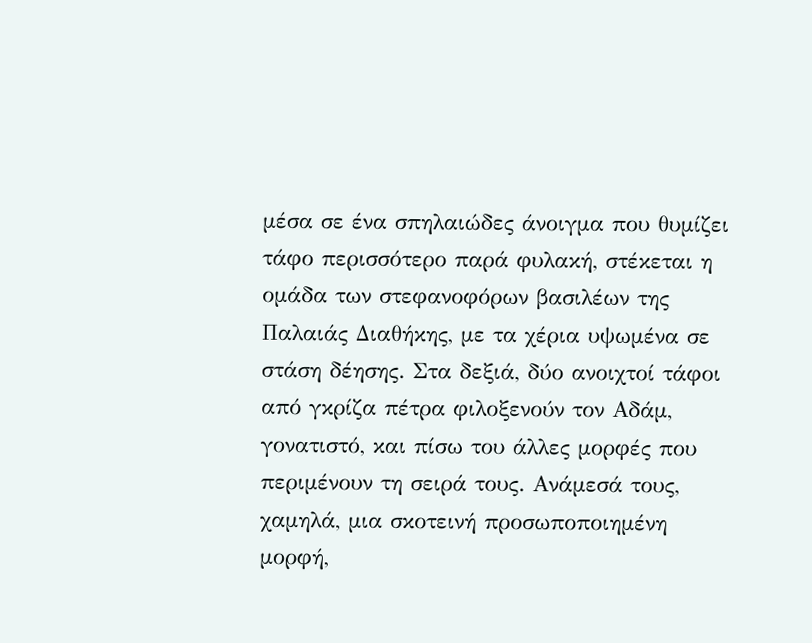μέσα σε ένα σπηλαιώδες άνοιγμα που θυμίζει τάφο περισσότερο παρά φυλακή, στέκεται η ομάδα των στεφανοφόρων βασιλέων της Παλαιάς Διαθήκης, με τα χέρια υψωμένα σε στάση δέησης. Στα δεξιά, δύο ανοιχτοί τάφοι από γκρίζα πέτρα φιλοξενούν τον Αδάμ, γονατιστό, και πίσω του άλλες μορφές που περιμένουν τη σειρά τους. Ανάμεσά τους, χαμηλά, μια σκοτεινή προσωποποιημένη μορφή,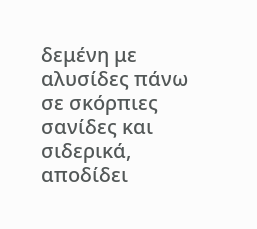δεμένη με αλυσίδες πάνω σε σκόρπιες σανίδες και σιδερικά, αποδίδει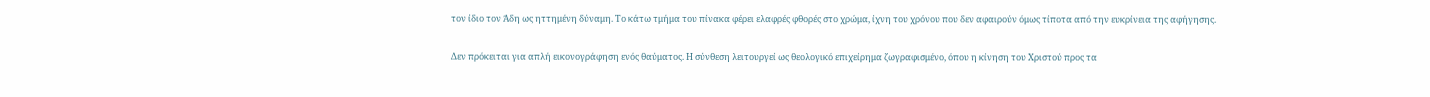τον ίδιο τον Άδη ως ηττημένη δύναμη. Το κάτω τμήμα του πίνακα φέρει ελαφρές φθορές στο χρώμα, ίχνη του χρόνου που δεν αφαιρούν όμως τίποτα από την ευκρίνεια της αφήγησης.

Δεν πρόκειται για απλή εικονογράφηση ενός θαύματος. Η σύνθεση λειτουργεί ως θεολογικό επιχείρημα ζωγραφισμένο, όπου η κίνηση του Χριστού προς τα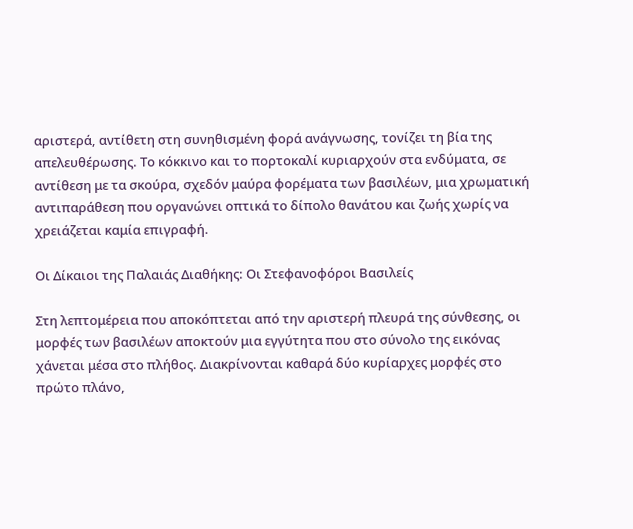αριστερά, αντίθετη στη συνηθισμένη φορά ανάγνωσης, τονίζει τη βία της απελευθέρωσης. Το κόκκινο και το πορτοκαλί κυριαρχούν στα ενδύματα, σε αντίθεση με τα σκούρα, σχεδόν μαύρα φορέματα των βασιλέων, μια χρωματική αντιπαράθεση που οργανώνει οπτικά το δίπολο θανάτου και ζωής χωρίς να χρειάζεται καμία επιγραφή.

Οι Δίκαιοι της Παλαιάς Διαθήκης: Οι Στεφανοφόροι Βασιλείς

Στη λεπτομέρεια που αποκόπτεται από την αριστερή πλευρά της σύνθεσης, οι μορφές των βασιλέων αποκτούν μια εγγύτητα που στο σύνολο της εικόνας χάνεται μέσα στο πλήθος. Διακρίνονται καθαρά δύο κυρίαρχες μορφές στο πρώτο πλάνο,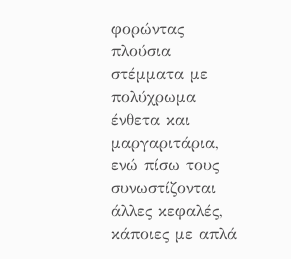φορώντας πλούσια στέμματα με πολύχρωμα ένθετα και μαργαριτάρια, ενώ πίσω τους συνωστίζονται άλλες κεφαλές, κάποιες με απλά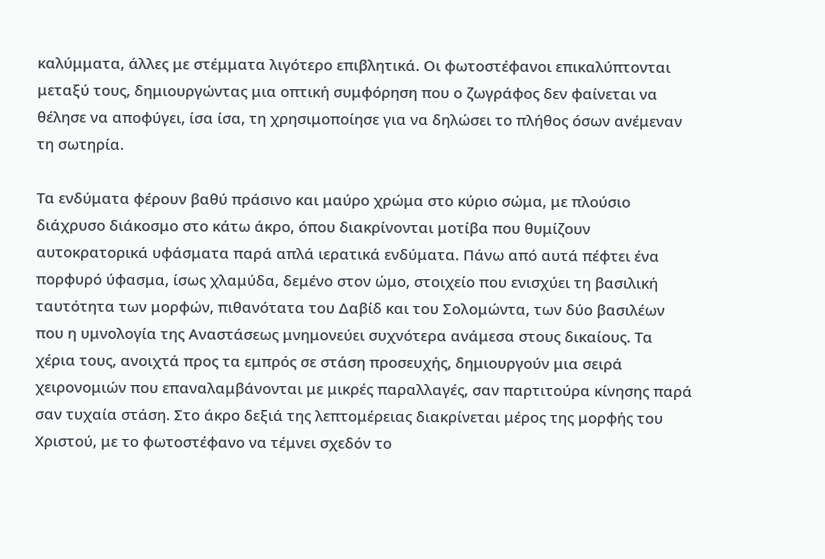καλύμματα, άλλες με στέμματα λιγότερο επιβλητικά. Οι φωτοστέφανοι επικαλύπτονται μεταξύ τους, δημιουργώντας μια οπτική συμφόρηση που ο ζωγράφος δεν φαίνεται να θέλησε να αποφύγει, ίσα ίσα, τη χρησιμοποίησε για να δηλώσει το πλήθος όσων ανέμεναν τη σωτηρία.

Τα ενδύματα φέρουν βαθύ πράσινο και μαύρο χρώμα στο κύριο σώμα, με πλούσιο διάχρυσο διάκοσμο στο κάτω άκρο, όπου διακρίνονται μοτίβα που θυμίζουν αυτοκρατορικά υφάσματα παρά απλά ιερατικά ενδύματα. Πάνω από αυτά πέφτει ένα πορφυρό ύφασμα, ίσως χλαμύδα, δεμένο στον ώμο, στοιχείο που ενισχύει τη βασιλική ταυτότητα των μορφών, πιθανότατα του Δαβίδ και του Σολομώντα, των δύο βασιλέων που η υμνολογία της Αναστάσεως μνημονεύει συχνότερα ανάμεσα στους δικαίους. Τα χέρια τους, ανοιχτά προς τα εμπρός σε στάση προσευχής, δημιουργούν μια σειρά χειρονομιών που επαναλαμβάνονται με μικρές παραλλαγές, σαν παρτιτούρα κίνησης παρά σαν τυχαία στάση. Στο άκρο δεξιά της λεπτομέρειας διακρίνεται μέρος της μορφής του Χριστού, με το φωτοστέφανο να τέμνει σχεδόν το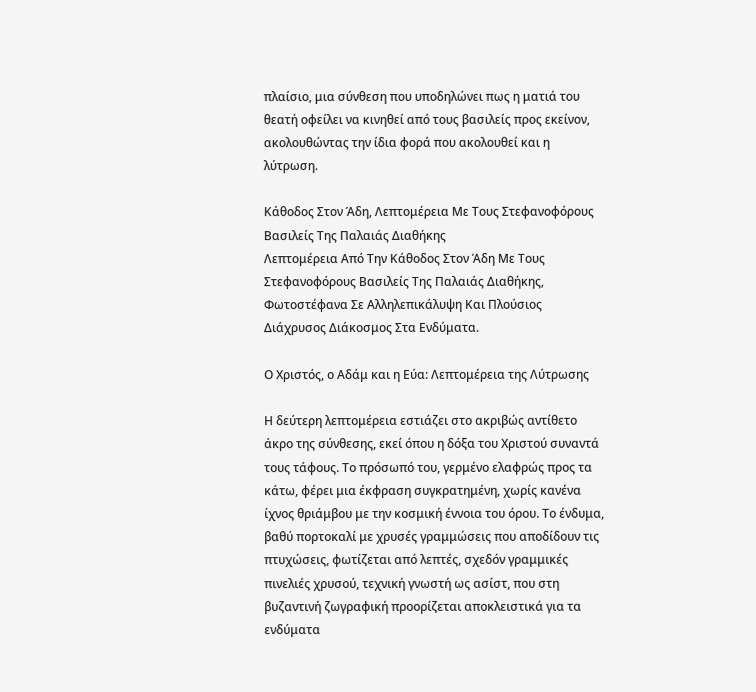πλαίσιο, μια σύνθεση που υποδηλώνει πως η ματιά του θεατή οφείλει να κινηθεί από τους βασιλείς προς εκείνον, ακολουθώντας την ίδια φορά που ακολουθεί και η λύτρωση.

Κάθοδος Στον Άδη, Λεπτομέρεια Με Τους Στεφανοφόρους Βασιλείς Της Παλαιάς Διαθήκης
Λεπτομέρεια Από Την Κάθοδος Στον Άδη Με Τους Στεφανοφόρους Βασιλείς Της Παλαιάς Διαθήκης, Φωτοστέφανα Σε Αλληλεπικάλυψη Και Πλούσιος Διάχρυσος Διάκοσμος Στα Ενδύματα.

Ο Χριστός, ο Αδάμ και η Εύα: Λεπτομέρεια της Λύτρωσης

Η δεύτερη λεπτομέρεια εστιάζει στο ακριβώς αντίθετο άκρο της σύνθεσης, εκεί όπου η δόξα του Χριστού συναντά τους τάφους. Το πρόσωπό του, γερμένο ελαφρώς προς τα κάτω, φέρει μια έκφραση συγκρατημένη, χωρίς κανένα ίχνος θριάμβου με την κοσμική έννοια του όρου. Το ένδυμα, βαθύ πορτοκαλί με χρυσές γραμμώσεις που αποδίδουν τις πτυχώσεις, φωτίζεται από λεπτές, σχεδόν γραμμικές πινελιές χρυσού, τεχνική γνωστή ως ασίστ, που στη βυζαντινή ζωγραφική προορίζεται αποκλειστικά για τα ενδύματα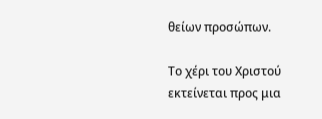θείων προσώπων.

Το χέρι του Χριστού εκτείνεται προς μια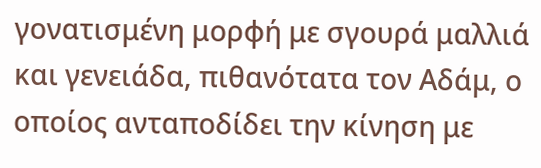γονατισμένη μορφή με σγουρά μαλλιά και γενειάδα, πιθανότατα τον Αδάμ, ο οποίος ανταποδίδει την κίνηση με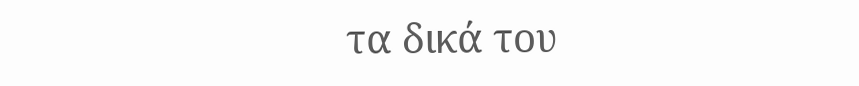τα δικά του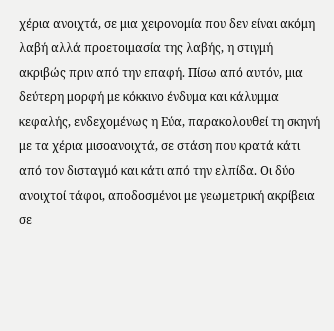χέρια ανοιχτά, σε μια χειρονομία που δεν είναι ακόμη λαβή αλλά προετοιμασία της λαβής, η στιγμή ακριβώς πριν από την επαφή. Πίσω από αυτόν, μια δεύτερη μορφή με κόκκινο ένδυμα και κάλυμμα κεφαλής, ενδεχομένως η Εύα, παρακολουθεί τη σκηνή με τα χέρια μισοανοιχτά, σε στάση που κρατά κάτι από τον δισταγμό και κάτι από την ελπίδα. Οι δύο ανοιχτοί τάφοι, αποδοσμένοι με γεωμετρική ακρίβεια σε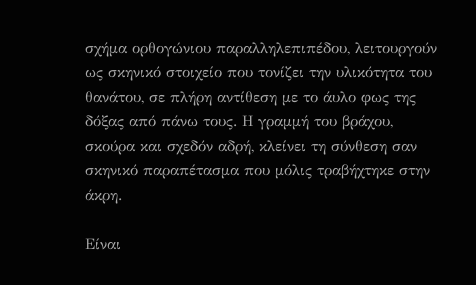σχήμα ορθογώνιου παραλληλεπιπέδου, λειτουργούν ως σκηνικό στοιχείο που τονίζει την υλικότητα του θανάτου, σε πλήρη αντίθεση με το άυλο φως της δόξας από πάνω τους. Η γραμμή του βράχου, σκούρα και σχεδόν αδρή, κλείνει τη σύνθεση σαν σκηνικό παραπέτασμα που μόλις τραβήχτηκε στην άκρη.

Είναι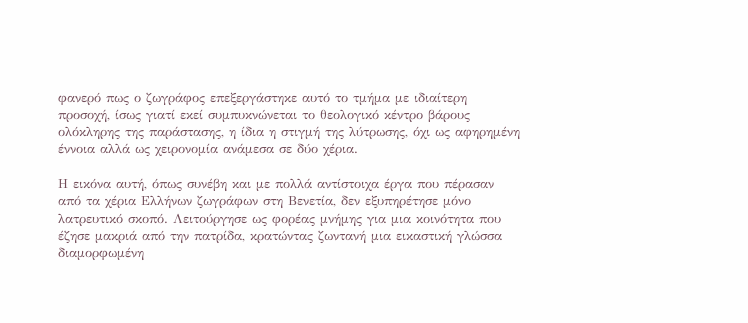φανερό πως ο ζωγράφος επεξεργάστηκε αυτό το τμήμα με ιδιαίτερη προσοχή, ίσως γιατί εκεί συμπυκνώνεται το θεολογικό κέντρο βάρους ολόκληρης της παράστασης, η ίδια η στιγμή της λύτρωσης, όχι ως αφηρημένη έννοια αλλά ως χειρονομία ανάμεσα σε δύο χέρια.

Η εικόνα αυτή, όπως συνέβη και με πολλά αντίστοιχα έργα που πέρασαν από τα χέρια Ελλήνων ζωγράφων στη Βενετία, δεν εξυπηρέτησε μόνο λατρευτικό σκοπό. Λειτούργησε ως φορέας μνήμης για μια κοινότητα που έζησε μακριά από την πατρίδα, κρατώντας ζωντανή μια εικαστική γλώσσα διαμορφωμένη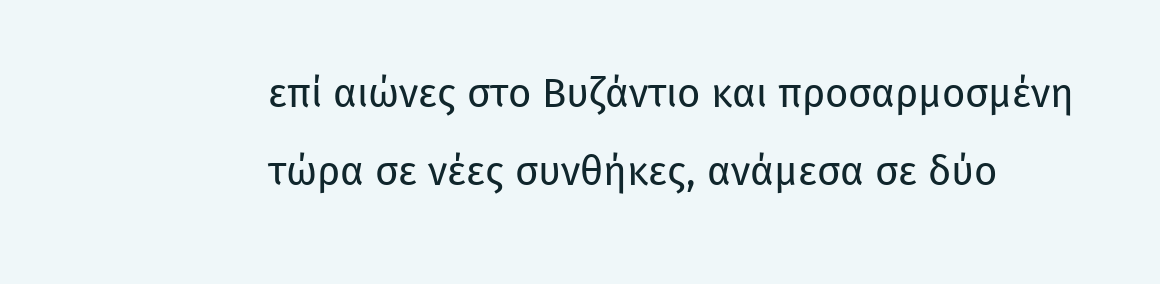επί αιώνες στο Βυζάντιο και προσαρμοσμένη τώρα σε νέες συνθήκες, ανάμεσα σε δύο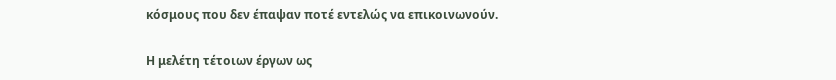κόσμους που δεν έπαψαν ποτέ εντελώς να επικοινωνούν.

Η μελέτη τέτοιων έργων ως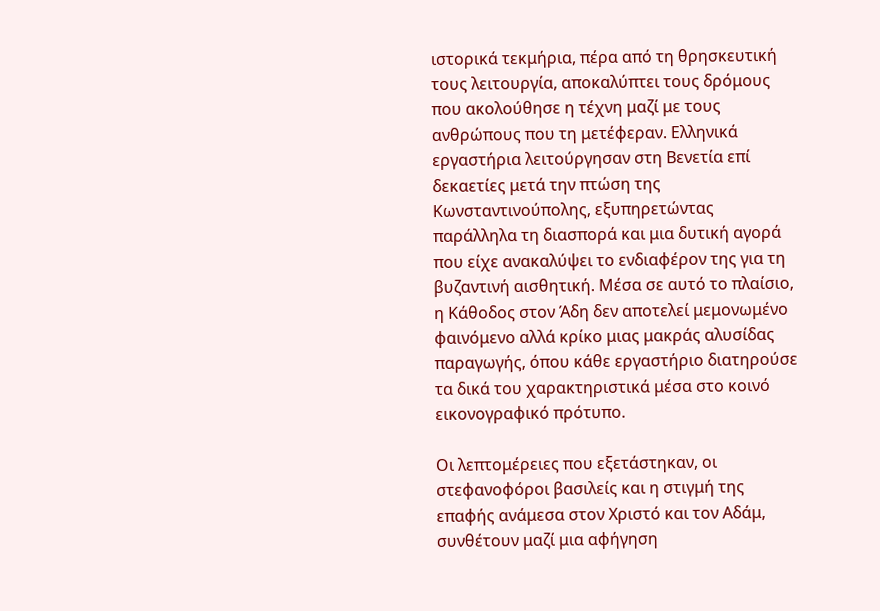ιστορικά τεκμήρια, πέρα από τη θρησκευτική τους λειτουργία, αποκαλύπτει τους δρόμους που ακολούθησε η τέχνη μαζί με τους ανθρώπους που τη μετέφεραν. Ελληνικά εργαστήρια λειτούργησαν στη Βενετία επί δεκαετίες μετά την πτώση της Κωνσταντινούπολης, εξυπηρετώντας παράλληλα τη διασπορά και μια δυτική αγορά που είχε ανακαλύψει το ενδιαφέρον της για τη βυζαντινή αισθητική. Μέσα σε αυτό το πλαίσιο, η Κάθοδος στον Άδη δεν αποτελεί μεμονωμένο φαινόμενο αλλά κρίκο μιας μακράς αλυσίδας παραγωγής, όπου κάθε εργαστήριο διατηρούσε τα δικά του χαρακτηριστικά μέσα στο κοινό εικονογραφικό πρότυπο.

Οι λεπτομέρειες που εξετάστηκαν, οι στεφανοφόροι βασιλείς και η στιγμή της επαφής ανάμεσα στον Χριστό και τον Αδάμ, συνθέτουν μαζί μια αφήγηση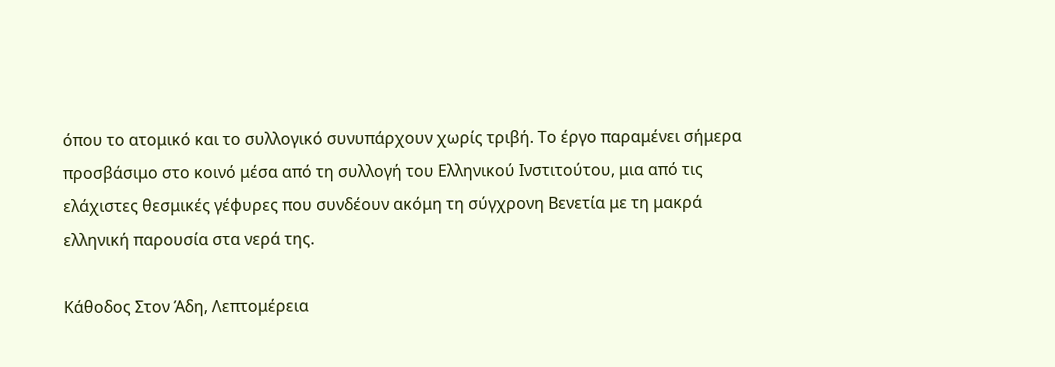όπου το ατομικό και το συλλογικό συνυπάρχουν χωρίς τριβή. Το έργο παραμένει σήμερα προσβάσιμο στο κοινό μέσα από τη συλλογή του Ελληνικού Ινστιτούτου, μια από τις ελάχιστες θεσμικές γέφυρες που συνδέουν ακόμη τη σύγχρονη Βενετία με τη μακρά ελληνική παρουσία στα νερά της.

Κάθοδος Στον Άδη, Λεπτομέρεια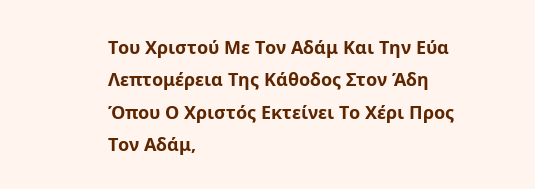Του Χριστού Με Τον Αδάμ Και Την Εύα
Λεπτομέρεια Της Κάθοδος Στον Άδη Όπου Ο Χριστός Εκτείνει Το Χέρι Προς Τον Αδάμ,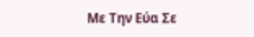Με Την Εύα Σε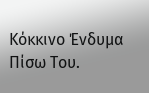Κόκκινο Ένδυμα Πίσω Του.